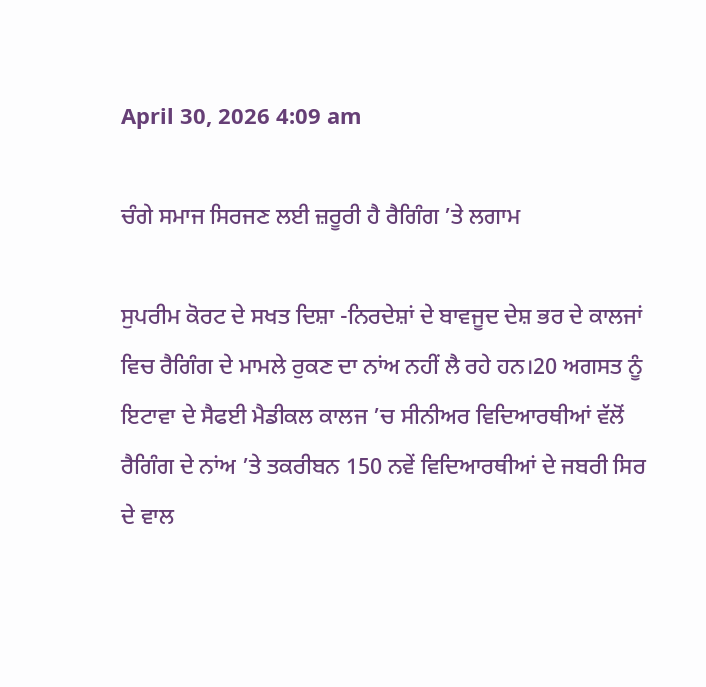April 30, 2026 4:09 am

ਚੰਗੇ ਸਮਾਜ ਸਿਰਜਣ ਲਈ ਜ਼ਰੂਰੀ ਹੈ ਰੈਗਿੰਗ ’ਤੇ ਲਗਾਮ

ਸੁਪਰੀਮ ਕੋਰਟ ਦੇ ਸਖਤ ਦਿਸ਼ਾ -ਨਿਰਦੇਸ਼ਾਂ ਦੇ ਬਾਵਜੂਦ ਦੇਸ਼ ਭਰ ਦੇ ਕਾਲਜਾਂ ਵਿਚ ਰੈਗਿੰਗ ਦੇ ਮਾਮਲੇ ਰੁਕਣ ਦਾ ਨਾਂਅ ਨਹੀਂ ਲੈ ਰਹੇ ਹਨ।20 ਅਗਸਤ ਨੂੰ ਇਟਾਵਾ ਦੇ ਸੈਫਈ ਮੈਡੀਕਲ ਕਾਲਜ ’ਚ ਸੀਨੀਅਰ ਵਿਦਿਆਰਥੀਆਂ ਵੱਲੋਂ ਰੈਗਿੰਗ ਦੇ ਨਾਂਅ ’ਤੇ ਤਕਰੀਬਨ 150 ਨਵੇਂ ਵਿਦਿਆਰਥੀਆਂ ਦੇ ਜਬਰੀ ਸਿਰ ਦੇ ਵਾਲ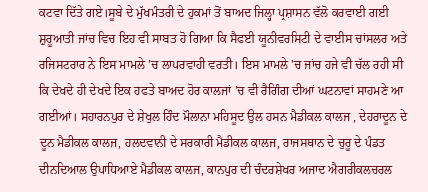ਕਟਵਾ ਦਿੱਤੇ ਗਏ।ਸੂਬੇ ਦੇ ਮੁੱਖਮੰਤਰੀ ਦੇ ਹੁਕਮਾਂ ਤੋਂ ਬਾਅਦ ਜਿਲ੍ਹਾ ਪ੍ਰਸ਼ਾਸਨ ਵੱਲੋ ਕਰਵਾਈ ਗਈ ਸ਼ੁਰੂਆਤੀ ਜਾਂਚ ਵਿਚ ਇਹ ਵੀ ਸਾਬਤ ਹੋ ਗਿਆ ਕਿ ਸੈਫਈ ਯੂਨੀਵਰਸਿਟੀ ਦੇ ਵਾਈਸ ਚਾਂਸਲਰ ਅਤੇ ਰਜਿਸਟਰਾਰ ਨੇ ਇਸ ਮਾਮਲੇ ’ਚ ਲਾਪਰਵਾਹੀ ਵਰਤੀ। ਇਸ ਮਾਮਲੇ ’ਚ ਜਾਂਚ ਹਜੇ ਵੀ ਚੱਲ ਰਹੀ ਸੀ ਕਿ ਦੇਖਦੇ ਹੀ ਦੇਖਦੇ ਇਕ ਹਫਤੇ ਬਾਅਦ ਹੋਰ ਕਾਲਜਾਂ ’ਚ ਵੀ ਰੈਗਿੰਗ ਦੀਆਂ ਘਟਨਾਵਾਂ ਸਾਹਮਣੇ ਆ ਗਈਆਂ। ਸਹਾਰਨਪੁਰ ਦੇ ਸ਼ੇਖੁਲ ਹਿੰਦ ਮੌਲਾਨਾ ਮਹਿਸੂਦ ਉਲ ਹਸਨ ਮੈਡੀਕਲ ਕਾਲਜ , ਦੇਹਰਾਦੂਨ ਦੇ ਦੂਨ ਮੈਡੀਕਲ ਕਾਲਜ, ਹਲਦਵਾਨੀ ਦੇ ਸਰਕਾਰੀ ਮੈਡੀਕਲ ਕਾਲਜ, ਰਾਜਸਥਾਨ ਦੇ ਚੁਰੂ ਦੇ ਪੰਡਤ ਦੀਨਦਿਆਲ ਉਪਾਧਿਆਏ ਮੈਡੀਕਲ ਕਾਲਜ, ਕਾਨਪੁਰ ਦੀ ਚੰਦਰਸ਼ੇਖਰ ਅਜਾਦ ਐਗਰੀਕਲਚਰਲ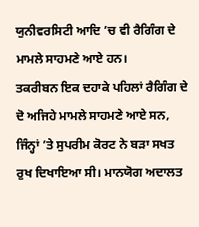ਯੁਨੀਵਰਸਿਟੀ ਆਦਿ ’ਚ ਵੀ ਰੈਗਿੰਗ ਦੇ ਮਾਮਲੇ ਸਾਹਮਣੇ ਆਏ ਹਨ।
ਤਕਰੀਬਨ ਇਕ ਦਹਾਕੇ ਪਹਿਲਾਂ ਰੈਗਿੰਗ ਦੇ ਦੋ ਅਜਿਹੇ ਮਾਮਲੇ ਸਾਹਮਣੇ ਆਏ ਸਨ, ਜਿੰਨ੍ਹਾਂ ’ਤੇ ਸੁਪਰੀਮ ਕੋਰਟ ਨੇ ਬੜਾ ਸਖਤ ਰੁਖ ਦਿਖਾਇਆ ਸੀ। ਮਾਨਯੋਗ ਅਦਾਲਤ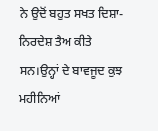ਨੇ ਉਦੋਂ ਬਹੁਤ ਸਖਤ ਦਿਸ਼ਾ-ਨਿਰਦੇਸ਼ ਤੈਅ ਕੀਤੇ ਸਨ।ਉਨ੍ਹਾਂ ਦੇ ਬਾਵਜੂਦ ਕੁਝ ਮਹੀਨਿਆਂ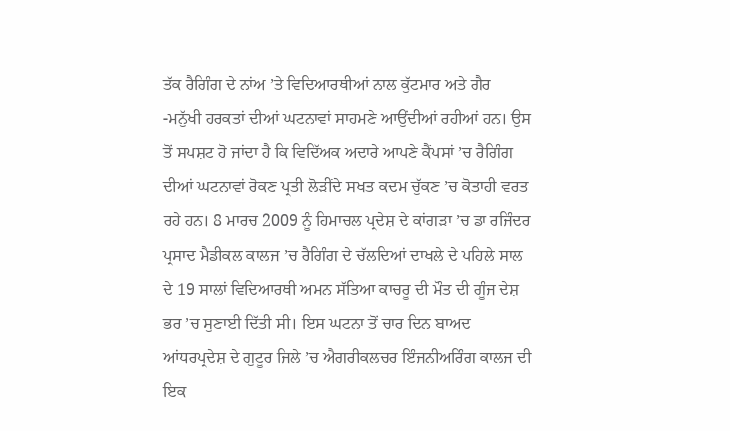ਤੱਕ ਰੈਗਿੰਗ ਦੇ ਨਾਂਅ ’ਤੇ ਵਿਦਿਆਰਥੀਆਂ ਨਾਲ ਕੁੱਟਮਾਰ ਅਤੇ ਗੈਰ -ਮਨੁੱਖੀ ਹਰਕਤਾਂ ਦੀਆਂ ਘਟਨਾਵਾਂ ਸਾਹਮਣੇ ਆਉਂਦੀਆਂ ਰਹੀਆਂ ਹਨ। ਉਸ ਤੋਂ ਸਪਸ਼ਟ ਹੋ ਜਾਂਦਾ ਹੈ ਕਿ ਵਿਦਿੱਅਕ ਅਦਾਰੇ ਆਪਣੇ ਕੈਂਪਸਾਂ ’ਚ ਰੈਗਿੰਗ ਦੀਆਂ ਘਟਨਾਵਾਂ ਰੋਕਣ ਪ੍ਰਤੀ ਲੋੜੀਂਦੇ ਸਖਤ ਕਦਮ ਚੁੱਕਣ ’ਚ ਕੋਤਾਹੀ ਵਰਤ ਰਹੇ ਹਨ। 8 ਮਾਰਚ 2009 ਨੂੰ ਹਿਮਾਚਲ ਪ੍ਰਦੇਸ਼ ਦੇ ਕਾਂਗੜਾ ’ਚ ਡਾ ਰਜਿੰਦਰ ਪ੍ਰਸਾਦ ਮੈਡੀਕਲ ਕਾਲਜ ’ਚ ਰੈਗਿੰਗ ਦੇ ਚੱਲਦਿਆਂ ਦਾਖਲੇ ਦੇ ਪਹਿਲੇ ਸਾਲ ਦੇ 19 ਸਾਲਾਂ ਵਿਦਿਆਰਥੀ ਅਮਨ ਸੱਤਿਆ ਕਾਚਰੂ ਦੀ ਮੌਤ ਦੀ ਗੂੰਜ ਦੇਸ਼ ਭਰ ’ਚ ਸੁਣਾਈ ਦਿੱਤੀ ਸੀ। ਇਸ ਘਟਨਾ ਤੋਂ ਚਾਰ ਦਿਨ ਬਾਅਦ ਆਂਧਰਪ੍ਰਦੇਸ਼ ਦੇ ਗੁਟੂਰ ਜਿਲੇ ’ਚ ਐਗਰੀਕਲਚਰ ਇੰਜਨੀਅਰਿੰਗ ਕਾਲਜ ਦੀ ਇਕ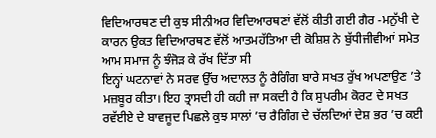ਵਿਦਿਆਰਥਣ ਦੀ ਕੁਝ ਸੀਨੀਅਰ ਵਿਦਿਆਰਥਣਾਂ ਵੱਲੋਂ ਕੀਤੀ ਗਈ ਗੈਰ -ਮਨੁੱਖੀ ਦੇ ਕਾਰਨ ਉਕਤ ਵਿਦਿਆਰਥਣ ਵੱਲੋਂ ਆਤਮਹੱਤਿਆ ਦੀ ਕੋਸ਼ਿਸ਼ ਨੇ ਬੁੱਧੀਜੀਵੀਆਂ ਸਮੇਤ ਆਮ ਸਮਾਜ ਨੂੰ ਝੰਜੋੜ ਕੇ ਰੱਖ ਦਿੱਤਾ ਸੀ
ਇਨ੍ਹਾਂ ਘਟਨਾਵਾਂ ਨੇ ਸਰਵ ਉੱਚ ਅਦਾਲਤ ਨੂੰ ਰੈਗਿੰਗ ਬਾਰੇ ਸਖਤ ਰੁੱਖ ਅਪਣਾਉਣ ’ਤੇ ਮਜ਼ਬੂਰ ਕੀਤਾ। ਇਹ ਤ੍ਰਾਸਦੀ ਹੀ ਕਹੀ ਜਾ ਸਕਦੀ ਹੈ ਕਿ ਸੁਪਰੀਮ ਕੋਰਟ ਦੇ ਸਖਤ ਰਵੱਈਏ ਦੇ ਬਾਵਜੂਦ ਪਿਛਲੇ ਕੁਝ ਸਾਲਾਂ ’ਚ ਰੈਗਿੰਗ ਦੇ ਚੱਲਦਿਆਂ ਦੇਸ਼ ਭਰ ’ਚ ਕਈ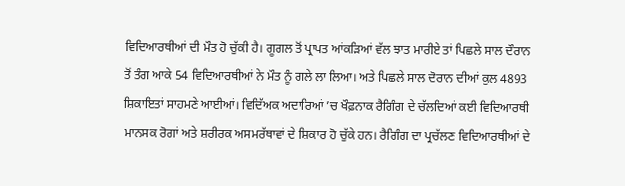ਵਿਦਿਆਰਥੀਆਂ ਦੀ ਮੌਤ ਹੋ ਚੁੱਕੀ ਹੈ। ਗੂਗਲ ਤੋਂ ਪ੍ਰਾਪਤ ਆਂਕੜਿਆਂ ਵੱਲ ਝਾਤ ਮਾਰੀਏ ਤਾਂ ਪਿਛਲੇ ਸਾਲ ਦੌਰਾਨ ਤੋਂ ਤੰਗ ਆਕੇ 54 ਵਿਦਿਆਰਥੀਆਂ ਨੇ ਮੌਤ ਨੂੰ ਗਲੇ ਲਾ ਲਿਆ। ਅਤੇ ਪਿਛਲੇ ਸਾਲ ਦੋਰਾਨ ਦੀਆਂ ਕੁਲ 4893 ਸ਼ਿਕਾਇਤਾਂ ਸਾਹਮਣੇ ਆਈਆਂ। ਵਿਦਿੱਅਕ ਅਦਾਰਿਆਂ ’ਚ ਖੌਫ਼ਨਾਕ ਰੈਗਿੰਗ ਦੇ ਚੱਲਦਿਆਂ ਕਈ ਵਿਦਿਆਰਥੀ ਮਾਨਸਕ ਰੋਗਾਂ ਅਤੇ ਸ਼ਰੀਰਕ ਅਸਮਰੱਥਾਵਾਂ ਦੇ ਸ਼ਿਕਾਰ ਹੋ ਚੁੱਕੇ ਹਨ। ਰੈਗਿੰਗ ਦਾ ਪ੍ਰਚੱਲਣ ਵਿਦਿਆਰਥੀਆਂ ਦੇ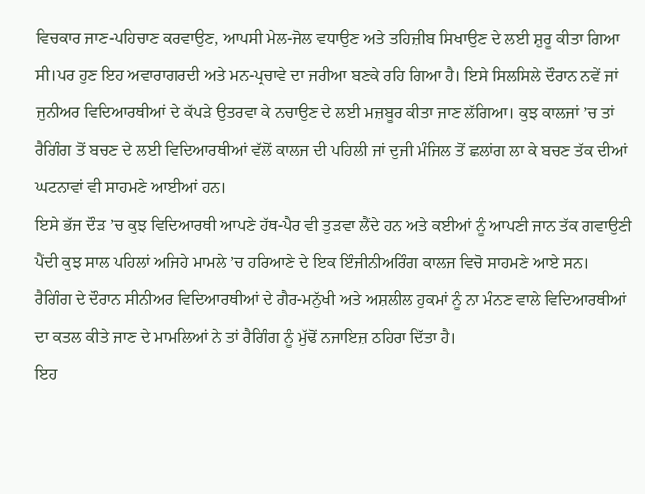ਵਿਚਕਾਰ ਜਾਣ-ਪਹਿਚਾਣ ਕਰਵਾਉਣ, ਆਪਸੀ ਮੇਲ-ਜੋਲ ਵਧਾਉਣ ਅਤੇ ਤਹਿਜ਼ੀਬ ਸਿਖਾਉਣ ਦੇ ਲਈ ਸ਼ੁਰੂ ਕੀਤਾ ਗਿਆ ਸੀ।ਪਰ ਹੁਣ ਇਹ ਅਵਾਰਾਗਰਦੀ ਅਤੇ ਮਨ-ਪ੍ਰਚਾਵੇ ਦਾ ਜਰੀਆ ਬਣਕੇ ਰਹਿ ਗਿਆ ਹੈ। ਇਸੇ ਸਿਲਸਿਲੇ ਦੌਰਾਨ ਨਵੇਂ ਜਾਂ ਜੁਨੀਅਰ ਵਿਦਿਆਰਥੀਆਂ ਦੇ ਕੱਪੜੇ ਉਤਰਵਾ ਕੇ ਨਚਾਉਣ ਦੇ ਲਈ ਮਜ਼ਬੂਰ ਕੀਤਾ ਜਾਣ ਲੱਗਿਆ। ਕੁਝ ਕਾਲਜਾਂ ’ਚ ਤਾਂ ਰੈਗਿੰਗ ਤੋਂ ਬਚਣ ਦੇ ਲਈ ਵਿਦਿਆਰਥੀਆਂ ਵੱਲੋਂ ਕਾਲਜ ਦੀ ਪਹਿਲੀ ਜਾਂ ਦੁਜੀ ਮੰਜਿਲ ਤੋਂ ਛਲਾਂਗ ਲਾ ਕੇ ਬਚਣ ਤੱਕ ਦੀਆਂ ਘਟਨਾਵਾਂ ਵੀ ਸਾਹਮਣੇ ਆਈਆਂ ਹਨ।
ਇਸੇ ਭੱਜ ਦੌੜ ’ਚ ਕੁਝ ਵਿਦਿਆਰਥੀ ਆਪਣੇ ਹੱਥ-ਪੈਰ ਵੀ ਤੁੜਵਾ ਲੈਂਦੇ ਹਨ ਅਤੇ ਕਈਆਂ ਨੂੰ ਆਪਣੀ ਜਾਨ ਤੱਕ ਗਵਾਉਣੀ ਪੈਂਦੀ ਕੁਝ ਸਾਲ ਪਹਿਲਾਂ ਅਜਿਹੇ ਮਾਮਲੇ ’ਚ ਹਰਿਆਣੇ ਦੇ ਇਕ ਇੰਜੀਨੀਅਰਿੰਗ ਕਾਲਜ ਵਿਚੋ ਸਾਹਮਣੇ ਆਏ ਸਨ।
ਰੈਗਿੰਗ ਦੇ ਦੌਰਾਨ ਸੀਨੀਅਰ ਵਿਦਿਆਰਥੀਆਂ ਦੇ ਗੈਰ-ਮਨੁੱਖੀ ਅਤੇ ਅਸ਼ਲੀਲ ਹੁਕਮਾਂ ਨੂੰ ਨਾ ਮੰਨਣ ਵਾਲੇ ਵਿਦਿਆਰਥੀਆਂ ਦਾ ਕਤਲ ਕੀਤੇ ਜਾਣ ਦੇ ਮਾਮਲਿਆਂ ਨੇ ਤਾਂ ਰੈਗਿੰਗ ਨੂੰ ਮੁੱਢੋਂ ਨਜਾਇਜ਼ ਠਹਿਰਾ ਦਿੱਤਾ ਹੈ।
ਇਹ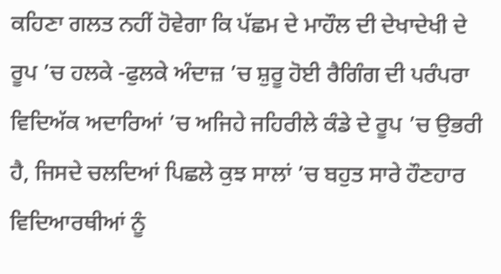ਕਹਿਣਾ ਗਲਤ ਨਹੀਂ ਹੋਵੇਗਾ ਕਿ ਪੱਛਮ ਦੇ ਮਾਹੌਲ ਦੀ ਦੇਖਾਦੇਖੀ ਦੇ ਰੂਪ ’ਚ ਹਲਕੇ -ਫੁਲਕੇ ਅੰਦਾਜ਼ ’ਚ ਸ਼ੁਰੂ ਹੋਈ ਰੈਗਿੰਗ ਦੀ ਪਰੰਪਰਾ ਵਿਦਿਅੱਕ ਅਦਾਰਿਆਂ ’ਚ ਅਜਿਹੇ ਜਹਿਰੀਲੇ ਕੰਡੇ ਦੇ ਰੂਪ ’ਚ ਉਭਰੀ ਹੈ, ਜਿਸਦੇ ਚਲਦਿਆਂ ਪਿਛਲੇ ਕੁਝ ਸਾਲਾਂ ’ਚ ਬਹੁਤ ਸਾਰੇ ਹੌਣਹਾਰ ਵਿਦਿਆਰਥੀਆਂ ਨੂੰ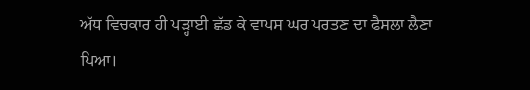ਅੱਧ ਵਿਚਕਾਰ ਹੀ ਪੜ੍ਹਾਈ ਛੱਡ ਕੇ ਵਾਪਸ ਘਰ ਪਰਤਣ ਦਾ ਫੈਸਲਾ ਲੈਣਾ ਪਿਆ।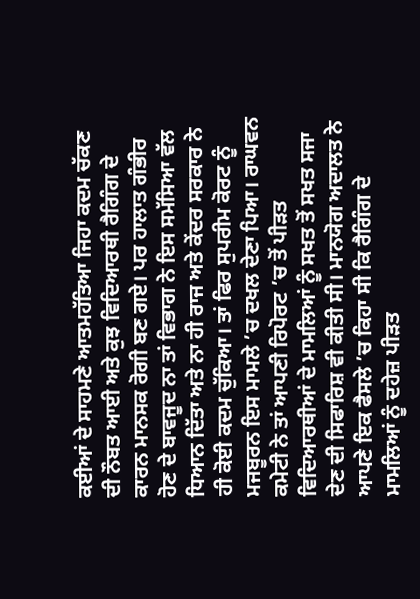ਕਈਆਂ ਦੇ ਸਾਹਮਣੇ ਆਤਮਹੱਤਿਆ ਜਿਹਾ ਕਦਮ ਚੱਕਣ ਦੀ ਨੌਬਤ ਆਈ ਅਤੇ ਕੁਝ ਵਿਦਿਆਰਥੀ ਰੈਗਿੰਗ ਦੇ ਕਾਰਨ ਮਾਨਸਕ ਰੋਗੀ ਬਣ ਗਏ। ਪਰ ਹਾਲਾਤ ਗੰਭੀਰ ਹੋਣ ਦੇ ਬਾਵਜੂਦ ਨਾ ਤਾਂ ਵਿਭਾਗ ਨੇ ਇਸ ਸਮੱਸਿਆ ਵੱਲ ਧਿਆਨ ਦਿੱਤਾ ਅਤੇ ਨਾ ਹੀ ਰਾਜ ਅਤੇ ਕੇਂਦਰ ਸਰਕਾਰ ਨੇ ਹੀ ਕੋਈ ਕਦਮ ਚੁੱਕਿਆ। ਤਾਂ ਫਿਰ ਸੁਪਰੀਮ ਕੋਰਟ ਨੂੰ ਮਜਬੂਰਨ ਇਸ ਮਾਮਲੇ ’ਚ ਦਖਲ ਦੇਣਾ ਪਿਆ। ਰਾਘਵਨ ਕਮੇਟੀ ਨੇ ਤਾਂ ਆਪਣੀ ਰਿਪੋਰਟ ’ਚ ਤੋਂ ਪੀੜਤ ਵਿਦਿਆਰਥੀਆਂ ਦੇ ਮਾਮਲਿਆਂ ਨੂੰ ਸਖਤ ਤੋਂ ਸਖਤ ਸਜਾ ਦੇਣ ਦੀ ਸਿਫਾਰਿਸ਼ ਵੀ ਕੀਤੀ ਸੀ। ਮਾਨਯੋਗ ਅਦਾਲਤ ਨੇ ਆਪਣੇ ਇਕ ਫੈਸਲੇ ’ਚ ਕਿਹਾ ਸੀ ਕਿ ਰੈਗਿੰਗ ਦੇ ਮਾਮਲਿਆਂ ਨੂੰ ਦਹੇਜ਼ ਪੀੜਤ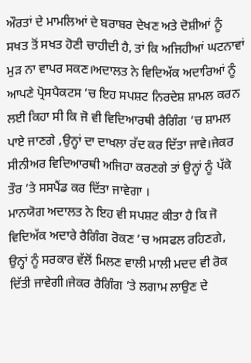ਔਰਤਾਂ ਦੇ ਮਾਮਲਿਆਂ ਦੇ ਬਰਾਬਰ ਦੇਖਣ ਅਤੇ ਦੋਸ਼ੀਆਂ ਨੂੰ ਸਖਤ ਤੋਂ ਸਖਤ ਹੋਣੀ ਚਾਹੀਦੀ ਹੈ, ਤਾਂ ਕਿ ਅਜਿਹੀਆਂ ਘਟਨਾਵਾਂ ਮੁੜ ਨਾ ਵਾਪਰ ਸਕਣ।ਅਦਾਲਤ ਨੇ ਵਿਦਿਅੱਕ ਅਦਾਰਿਆਂ ਨੂੰ ਆਪਣੇ ਪ੍ਰੋਸਪੈਕਟਸ ’ਚ ਇਹ ਸਪਸ਼ਟ ਨਿਰਦੇਸ਼ ਸ਼ਾਮਲ ਕਰਨ ਲਈ ਕਿਹਾ ਸੀ ਕਿ ਜੋ ਵੀ ਵਿਦਿਆਰਥੀ ਰੈਗਿੰਗ ’ਚ ਸ਼ਾਮਲ ਪਾਏ ਜਾਣਗੇ ,ਉਨ੍ਹਾਂ ਦਾ ਦਾਖਲਾ ਰੱਦ ਕਰ ਦਿੱਤਾ ਜਾਵੇ।ਜੇਕਰ ਸੀਨੀਅਰ ਵਿਦਿਆਰਥੀ ਅਜਿਹਾ ਕਰਣਗੇ ਤਾਂ ਉਨ੍ਹਾਂ ਨੂੰ ਪੱਕੇ ਤੌਰ ’ਤੇ ਸਸਪੈਂਡ ਕਰ ਦਿੱਤਾ ਜਾਵੇਗਾ ।
ਮਾਨਯੋਗ ਅਦਾਲਤ ਨੇ ਇਹ ਵੀ ਸਪਸ਼ਟ ਕੀਤਾ ਹੈ ਕਿ ਜੋ ਵਿਦਿਅੱਕ ਅਦਾਰੇ ਰੈਗਿੰਗ ਰੋਕਣ ’ਚ ਅਸਫਲ ਰਹਿਣਗੇ, ਉਨ੍ਹਾਂ ਨੂੰ ਸਰਕਾਰ ਵੱਲੋਂ ਮਿਲਣ ਵਾਲੀ ਮਾਲੀ ਮਦਦ ਵੀ ਰੋਕ ਦਿੱਤੀ ਜਾਵੇਗੀ।ਜੇਕਰ ਰੈਗਿੰਗ ’ਤੇ ਲਗਾਮ ਲਾਉਣ ਦੇ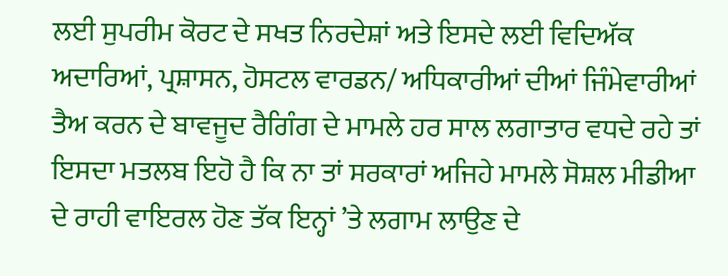ਲਈ ਸੁਪਰੀਮ ਕੋਰਟ ਦੇ ਸਖਤ ਨਿਰਦੇਸ਼ਾਂ ਅਤੇ ਇਸਦੇ ਲਈ ਵਿਦਿਅੱਕ ਅਦਾਰਿਆਂ, ਪ੍ਰਸ਼ਾਸਨ, ਹੋਸਟਲ ਵਾਰਡਨ/ ਅਧਿਕਾਰੀਆਂ ਦੀਆਂ ਜਿੰਮੇਵਾਰੀਆਂ ਤੈਅ ਕਰਨ ਦੇ ਬਾਵਜੂਦ ਰੈਗਿੰਗ ਦੇ ਮਾਮਲੇ ਹਰ ਸਾਲ ਲਗਾਤਾਰ ਵਧਦੇ ਰਹੇ ਤਾਂ ਇਸਦਾ ਮਤਲਬ ਇਹੋ ਹੈ ਕਿ ਨਾ ਤਾਂ ਸਰਕਾਰਾਂ ਅਜਿਹੇ ਮਾਮਲੇ ਸੋਸ਼ਲ ਮੀਡੀਆ ਦੇ ਰਾਹੀ ਵਾਇਰਲ ਹੋਣ ਤੱਕ ਇਨ੍ਹਾਂ ’ਤੇ ਲਗਾਮ ਲਾਉਣ ਦੇ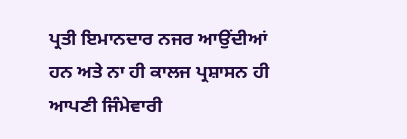ਪ੍ਰਤੀ ਇਮਾਨਦਾਰ ਨਜਰ ਆਉਂਦੀਆਂ ਹਨ ਅਤੇ ਨਾ ਹੀ ਕਾਲਜ ਪ੍ਰਸ਼ਾਸਨ ਹੀ ਆਪਣੀ ਜਿੰਮੇਵਾਰੀ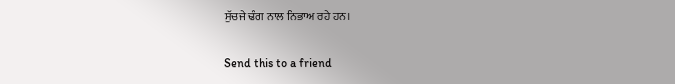ਸੁੱਚਜੇ ਢੰਗ ਨਾਲ ਨਿਭਾਅ ਰਹੇ ਹਨ।

Send this to a friend